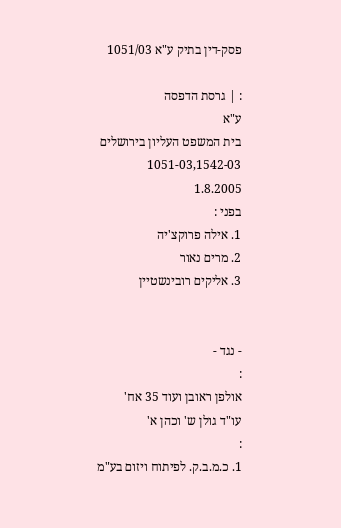פסק-דין בתיק ע"א 1051/03

: | גרסת הדפסה
ע"א
בית המשפט העליון בירושלים
1051-03,1542-03
1.8.2005
בפני :
1. אילה פרוקצ'יה
2. מרים נאור
3. אליקים רובינשטיין


- נגד -
:
אולפן ראובן ועוד 35 אח'
עו"ד גולן ש' וכהן א'
:
1. כ.מ.ב.ק. לפיתוח ויזום בע"מ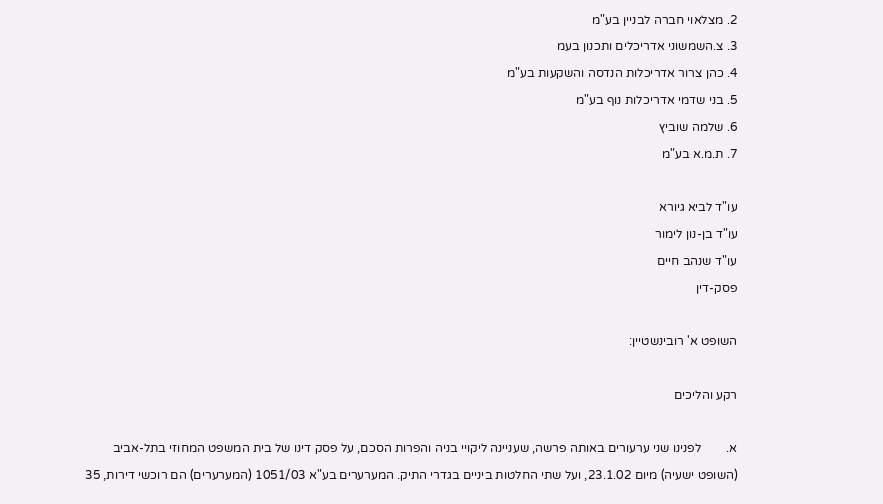2. מצלאוי חברה לבניין בע"מ
3. צ.השמשוני אדריכלים ותכנון בעמ
4. כהן צרור אדריכלות הנדסה והשקעות בע"מ
5. בני שדמי אדריכלות נוף בע"מ
6. שלמה שוביץ
7. ת.מ.א בע"מ

עו"ד לביא גיורא
עו"ד בן-נון לימור
עו"ד שנהב חיים
פסק-דין

השופט א' רובינשטיין:

רקע והליכים

א.        לפנינו שני ערעורים באותה פרשה, שעניינה ליקויי בניה והפרות הסכם, על פסק דינו של בית המשפט המחוזי בתל-אביב (השופט ישעיה) מיום 23.1.02, ועל שתי החלטות ביניים בגדרי התיק. המערערים בע"א 1051/03 (המערערים) הם רוכשי דירות, 35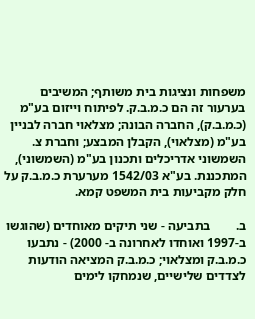משפחות ונציגות בית משותף; המשיבים בערעור זה הם כ.מ.ב.ק. לפיתוח וייזום בע"מ (כ.מ.ב.ק), החברה הבונה; מצלאוי חברה לבניין בע"מ (מצלאוי), הקבלן המבצע; וחברת צ. השמשוני אדריכלים ותכנון בע"מ (השמשוני), המתכננת. בע"א 1542/03 מערערת כ.מ.ב.ק על חלק מקביעות בית המשפט קמא.

ב.        בתביעה - שני תיקים מאוחדים (שהוגשו ב-1997 ואוחדו לאחרונה ב- 2000) - נתבעו כ.מ.ב.ק ומצלאוי; כ.מ.ב.ק המציאה הודעות לצדדים שלישיים, שנמחקו לימים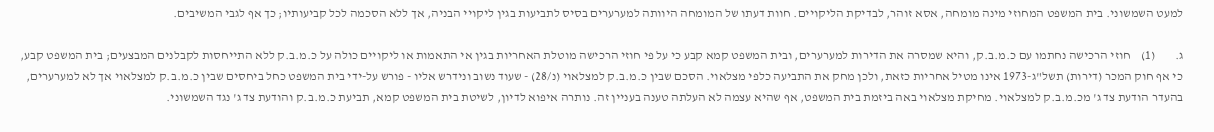למעט השמשוני. בית המשפט המחוזי מינה מומחה, אסא זוהר, לבדיקת הליקויים. חוות דעתו של המומחה היוותה למערערים בסיס לתביעות בגין ליקויי הבניה, אך ללא הסכמה לכל קביעותיו; כך אף לגבי המשיבים.

ג.        (1)    חוזי הרכישה נחתמו עם כ.מ.ב.ק, והיא שמסרה את הדירות למערערים, ובית המשפט קמא קבע כי על פי חוזי הרכישה מוטלת האחריות בגין אי התאמות או ליקויים כולה על כ.מ.ב.ק ללא התייחסות לקבלנים המבצעים; בית המשפט קבע, כי אף חוק המכר (דירות) תשל"ג-1973 אינו מטיל אחריות כזאת, ולכן מחק את התביעה כלפי מצלאוי. הסכם שבין כ.מ.ב.ק למצלאוי (נ/28) - שעוד נשוב ונידרש אליו - פורש על-ידי בית המשפט כחל ביחסים שבין כ.מ.ב.ק למצלאוי אך לא למערערים, בהעדר הודעת צד ג' מכ.מ.ב.ק למצלאוי. מחיקת מצלאוי באה ביזמת בית המשפט, אף שהיא עצמה לא העלתה טענה בעניין זה. נותרה איפוא לדיון, לשיטת בית המשפט קמא, תביעת כ.מ.ב.ק והודעת צד ג' נגד השמשוני.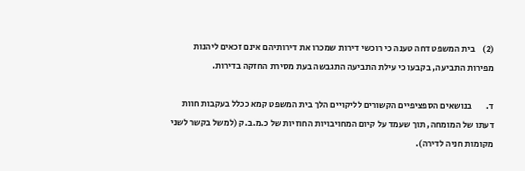(2)    בית המשפט דחה טענה כי רוכשי דירות שמכרו את דירותיהם אינם זכאים ליהנות מפירות התביעה, בקבעו כי עילת התביעה התגבשה בעת מסירת החזקה בדירות.

ד.        בנושאים הספציפיים הקשורים לליקויים הלך בית המשפט קמא ככלל בעקבות חוות דעתו של המומחה, תוך שעמד על קיום המחויבויות החוזיות של כ.מ.ב.ק (למשל בקשר לשני מקומות חניה לדירה).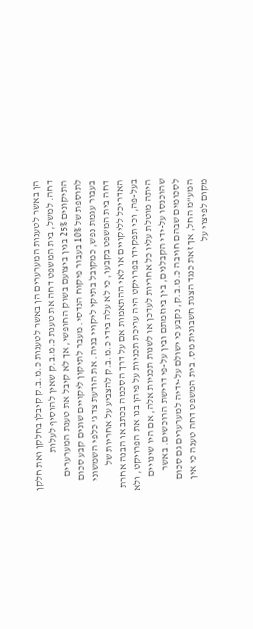הן באשר לטענות המערערים הן באשר לטענות כ.מ.ב.ק קיבלן בחלקן ואת חלקן דחה. למשל, בית המשפט דחה את טענת כ.מ.ב.ק שאין להוסיף לעלות התיקונים 25% בגין ביצועם בשוק החופשי, אך לא קיבל את טענת המערערים לתוספת של 10% בעבור פיקוח הנדסי. מעבר לתיקון ליקויים שונים קבע סכום בעבור עגמת נפש, כמקובל בתיקי ליקויי בניה. את הודעת צד ג' כלפי השמשוני דחה בית המשפט בקבעו, כי לא עלה בידי כ.מ.ב.ק להצביע על אחריות של האדריכל לליקויים או לאי ההתאמות אם על דרך הסכמה בכתב או הבנה אחרת בעל-פה, וכי תפקידו בפרויקט היה עריכת תכניות על פיהן בנו את הפרויקט, ולא היתה מוטלת עליו כל אחריות לעדכן או לשנות תכניות אלה, אם היו שינויים שהוכנסו על-ידי הקבלנים, בין ביוזמתם ובין על-פי דרישת הרוכשים. באשר לסכומים שבהם חויבה כ.מ.ב.ק, נקבע כי ישולם על-ידיה למערערים גם סכום המע"מ החל, אך זאת כנגד הצגת חשבונית מס. בית המשפט דחה טענה כי אין מקום לפיצוי על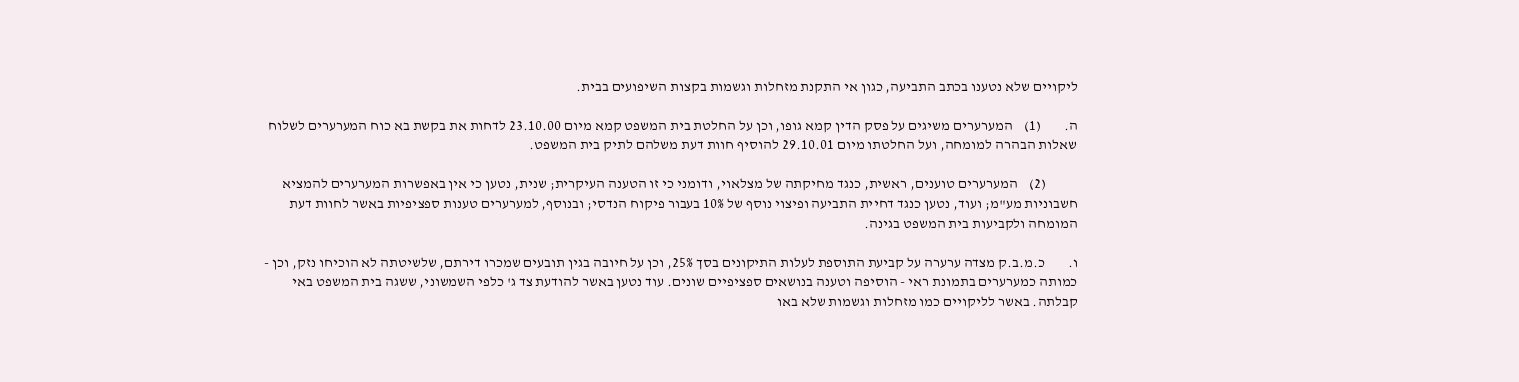ליקויים שלא נטענו בכתב התביעה, כגון אי התקנת מזחלות וגשמות בקצות השיפועים בבית.

ה.        (1)    המערערים משיגים על פסק הדין קמא גופו, וכן על החלטת בית המשפט קמא מיום 23.10.00 לדחות את בקשת בא כוח המערערים לשלוח שאלות הבהרה למומחה, ועל החלטתו מיום 29.10.01 להוסיף חוות דעת משלהם לתיק בית המשפט.

           (2)    המערערים טוענים, ראשית, כנגד מחיקתה של מצלאוי, ודומני כי זו הטענה העיקרית; שנית, נטען כי אין באפשרות המערערים להמציא חשבוניות מע"מ; ועוד, נטען כנגד דחיית התביעה ופיצוי נוסף של 10% בעבור פיקוח הנדסי; ובנוסף, למערערים טענות ספציפיות באשר לחוות דעת המומחה ולקביעות בית המשפט בגינה.

ו.        כ.מ.ב.ק מצדה ערערה על קביעת התוספת לעלות התיקונים בסך 25%, וכן על חיובה בגין תובעים שמכרו דירתם, שלשיטתה לא הוכיחו נזק, וכן - כמותה כמערערים בתמונת ראי - הוסיפה וטענה בנושאים ספציפיים שונים. עוד נטען באשר להודעת צד ג' כלפי השמשוני, ששגה בית המשפט באי קבלתה. באשר לליקויים כמו מזחלות וגשמות שלא באו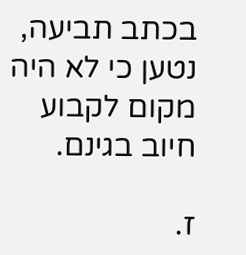בכתב תביעה, נטען כי לא היה מקום לקבוע חיוב בגינם.

ז.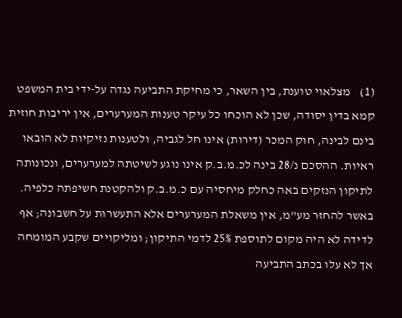(1)    מצלאוי טוענת, בין השאר, כי מחיקת התביעה נגדה על-ידי בית המשפט קמא בדין יסודה, שכן לא הוכחו כל עיקר טענות המערערים, אין יריבות חוזית בינם לבינה, חוק המכר (דירות) אינו חל לגביה, ולטענות נזיקיות לא הובאו ראיות. ההסכם נ/28 בינה לכ.מ.ב.ק אינו נוגע לשיטתה למערערים, ונכונותה לתיקון הנזקים באה כחלק מיחסיה עם כ.מ.ב.ק ולהקטנת חשיפתה כלפיה. באשר להחזר מע"מ, אין משאלת המערערים אלא התעשרות על חשבונה; אף לדידה לא היה מקום לתוספת 25% לדמי התיקון; ומליקויים שקבע המומחה אך לא עלו בכתב התביעה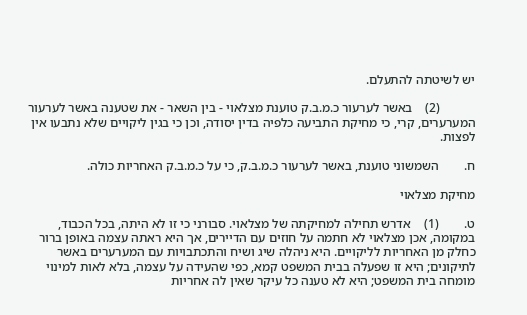יש לשיטתה להתעלם.

           (2)    באשר לערעור כ.מ.ב.ק טוענת מצלאוי - בין השאר - את שטענה באשר לערעור המערערים, קרי, כי מחיקת התביעה כלפיה בדין יסודה, וכן כי בגין ליקויים שלא נתבעו אין לפצות.

ח.        השמשוני טוענת, באשר לערעור כ.מ.ב.ק, כי על כ.מ.ב.ק האחריות כולה.

מחיקת מצלאוי

ט.        (1)    אדרש תחילה למחיקתה של מצלאוי. סבורני כי זו לא היתה, בכל הכבוד, במקומה, אכן מצלאוי לא חתמה על חוזים עם הדיירים, אך היא ראתה עצמה באופן ברור כחלק מן האחריות לליקויים. היא ניהלה שיג ושיח והתכתבויות עם המערערים באשר לתיקונים; היא זו שפעלה בבית המשפט קמא, כפי שהעידה על עצמה, בלא לאות למינוי מומחה בית המשפט; היא לא טענה כל עיקר שאין לה אחריות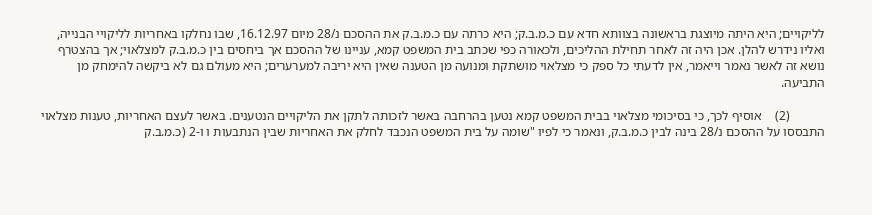לליקויים; היא היתה מיוצגת בראשונה בצוותא חדא עם כ.מ.ב.ק; היא כרתה עם כ.מ.ב.ק את ההסכם נ/28 מיום 16.12.97, שבו נחלקו באחריות לליקויי הבנייה, ואליו נידרש להלן. אכן היה זה לאחר תחילת ההליכים, ולכאורה כפי שכתב בית המשפט קמא, עניינו של ההסכם אך ביחסים בין כ.מ.ב.ק למצלאוי; אך בהצטרף נושא זה לאשר נאמר וייאמר, אין לדעתי כל ספק כי מצלאוי מושתקת ומנועה מן הטענה שאין היא יריבה למערערים; היא מעולם גם לא ביקשה להימחק מן התביעה.

           (2)    אוסיף לכך, כי בסיכומי מצלאוי בבית המשפט קמא נטען בהרחבה באשר לזכותה לתקן את הליקויים הנטענים. באשר לעצם האחריות, טענות מצלאוי התבססו על ההסכם נ/28 בינה לבין כ.מ.ב.ק, ונאמר כי לפיו "שומה על בית המשפט הנכבד לחלק את האחריות שבין הנתבעות ו ו-2 (כ.מ.ב.ק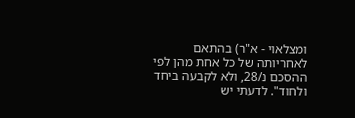ומצלאוי - א"ר) בהתאם לאחריותה של כל אחת מהן לפי ההסכם נ/28, ולא לקבעה ביחד ולחוד". לדעתי יש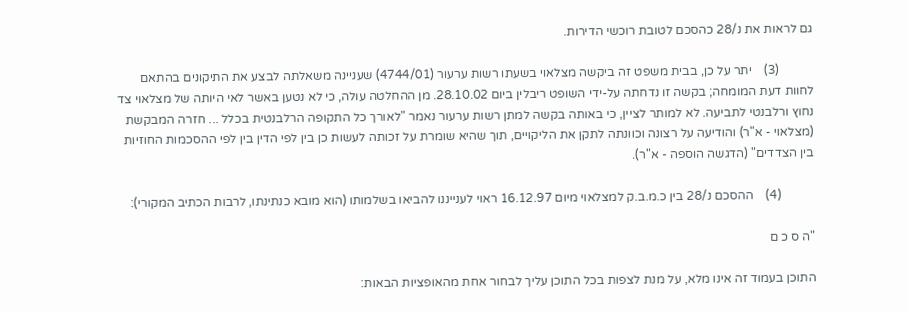גם לראות את נ/28 כהסכם לטובת רוכשי הדירות.

           (3)    יתר על כן, בבית משפט זה ביקשה מצלאוי בשעתו רשות ערעור (4744/01) שעניינה משאלתה לבצע את התיקונים בהתאם לחוות דעת המומחה; בקשה זו נדחתה על-ידי השופט ריבלין ביום 28.10.02. מן ההחלטה עולה, כי לא נטען באשר לאי היותה של מצלאוי צד נחוץ ורלבנטי לתביעה. לא למותר לציין, כי באותה בקשה למתן רשות ערעור נאמר "לאורך כל התקופה הרלבנטית בכלל ... חזרה המבקשת (מצלאוי - א"ר) והודיעה על רצונה וכוונתה לתקן את הליקויים, תוך שהיא שומרת על זכותה לעשות כן בין לפי הדין בין לפי ההסכמות החוזיות בין הצדדים" (הדגשה הוספה - א"ר).

           (4)    ההסכם נ/28 בין כ.מ.ב.ק למצלאוי מיום 16.12.97 ראוי לענייננו להביאו בשלמותו (הוא מובא כנתינתו, לרבות הכתיב המקורי):

"ה ס כ ם

התוכן בעמוד זה אינו מלא, על מנת לצפות בכל התוכן עליך לבחור אחת מהאופציות הבאות: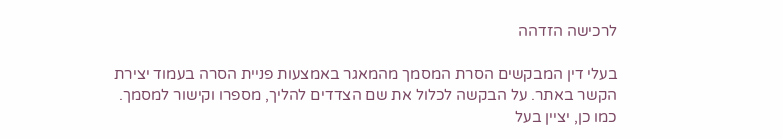לרכישה הזדהה

בעלי דין המבקשים הסרת המסמך מהמאגר באמצעות פניית הסרה בעמוד יצירת הקשר באתר. על הבקשה לכלול את שם הצדדים להליך, מספרו וקישור למסמך. כמו כן, יציין בעל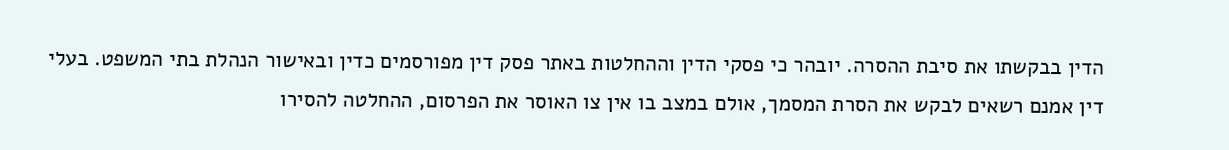הדין בבקשתו את סיבת ההסרה. יובהר כי פסקי הדין וההחלטות באתר פסק דין מפורסמים כדין ובאישור הנהלת בתי המשפט. בעלי דין אמנם רשאים לבקש את הסרת המסמך, אולם במצב בו אין צו האוסר את הפרסום, ההחלטה להסירו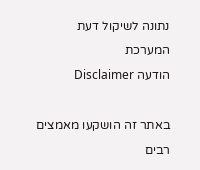נתונה לשיקול דעת המערכת
הודעה Disclaimer

באתר זה הושקעו מאמצים רבים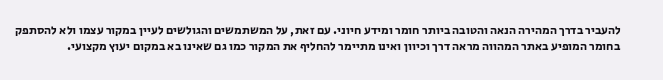להעביר בדרך המהירה הנאה והטובה ביותר חומר ומידע חיוני. עם זאת, על המשתמשים והגולשים לעיין במקור עצמו ולא להסתפק בחומר המופיע באתר המהווה מראה דרך וכיוון ואינו מתיימר להחליף את המקור כמו גם שאינו בא במקום יעוץ מקצועי.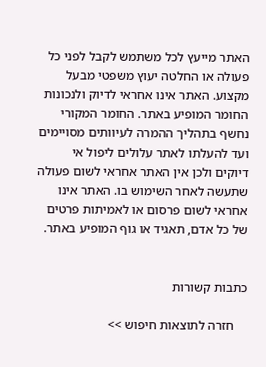האתר מייעץ לכל משתמש לקבל לפני כל פעולה או החלטה יעוץ משפטי מבעל מקצוע. האתר אינו אחראי לדיוק ולנכונות החומר המופיע באתר. החומר המקורי נחשף בתהליך ההמרה לעיוותים מסויימים ועד להעלתו לאתר עלולים ליפול אי דיוקים ולכן אין האתר אחראי לשום פעולה שתעשה לאחר השימוש בו. האתר אינו אחראי לשום פרסום או לאמיתות פרטים של כל אדם, תאגיד או גוף המופיע באתר.


כתבות קשורות

    חזרה לתוצאות חיפוש >>